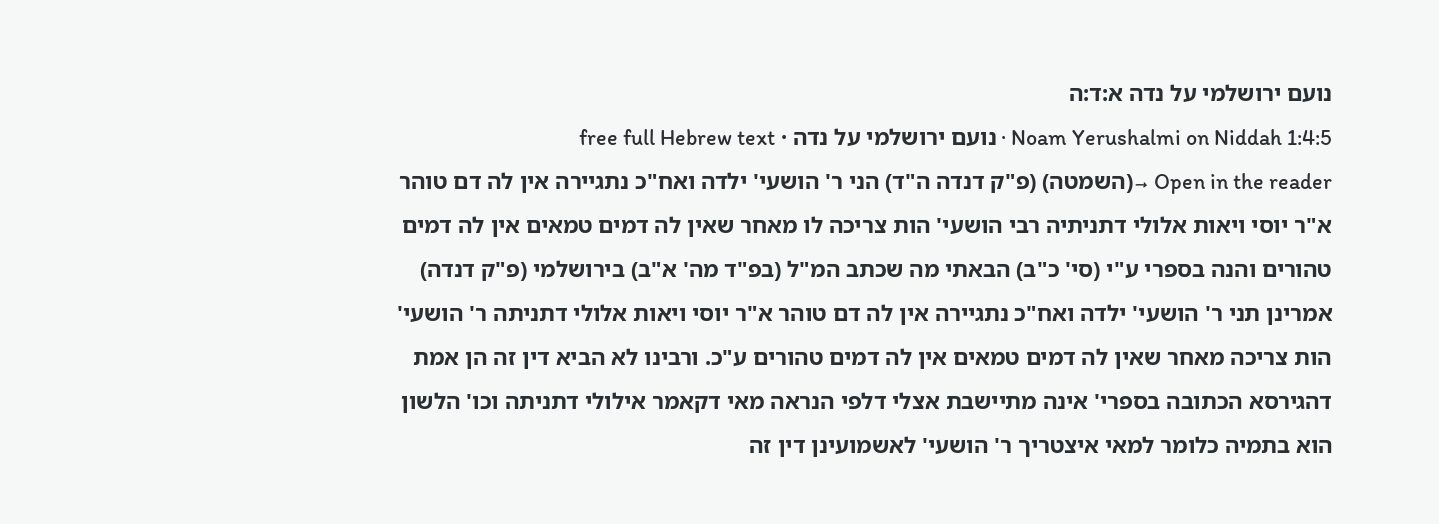נועם ירושלמי על נדה א:ד:ה
Noam Yerushalmi on Niddah 1:4:5 · נועם ירושלמי על נדה · free full Hebrew text
Open in the reader →(השמטה) (פ"ק דנדה ה"ד) הני ר' הושעי' ילדה ואח"כ נתגיירה אין לה דם טוהר א"ר יוסי ויאות אלולי דתניתיה רבי הושעי' הות צריכה לו מאחר שאין לה דמים טמאים אין לה דמים טהורים והנה בספרי ע"י (סי' כ"ב) הבאתי מה שכתב המ"ל (בפ"ד מה' א"ב) בירושלמי (פ"ק דנדה) אמרינן תני ר' הושעי' ילדה ואח"כ נתגיירה אין לה דם טוהר א"ר יוסי ויאות אלולי דתניתה ר' הושעי' הות צריכה מאחר שאין לה דמים טמאים אין לה דמים טהורים ע"כ. ורבינו לא הביא דין זה הן אמת דהגירסא הכתובה בספרי' אינה מתיישבת אצלי דלפי הנראה מאי דקאמר אילולי דתניתה וכו' הלשון הוא בתמיה כלומר למאי איצטריך ר' הושעי' לאשמועינן דין זה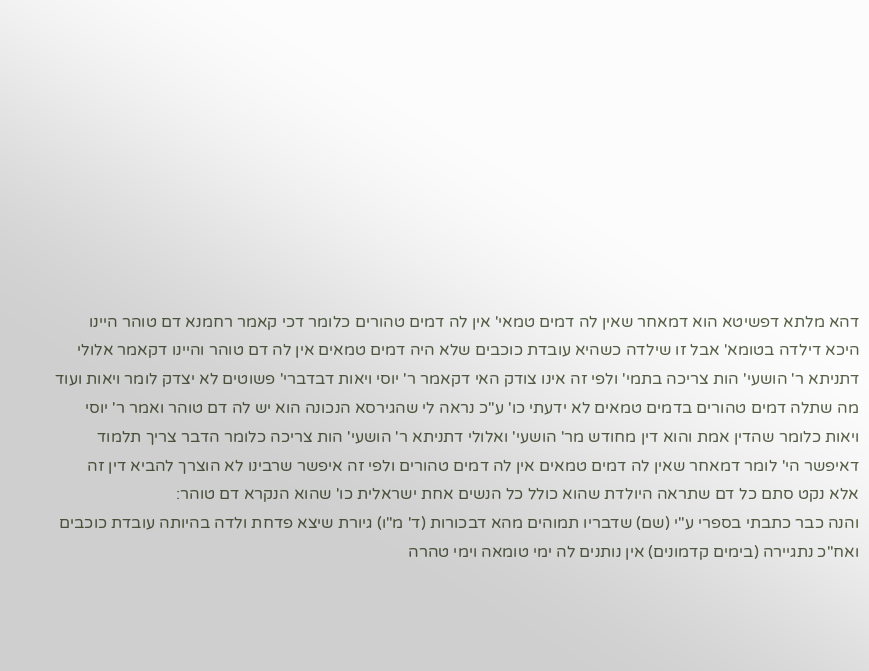דהא מלתא דפשיטא הוא דמאחר שאין לה דמים טמאי' אין לה דמים טהורים כלומר דכי קאמר רחמנא דם טוהר היינו היכא דילדה בטומא' אבל זו שילדה כשהיא עובדת כוכבים שלא היה דמים טמאים אין לה דם טוהר והיינו דקאמר אלולי דתניתא ר' הושעי' הות צריכה בתמי' ולפי זה אינו צודק האי דקאמר ר' יוסי ויאות דבדברי' פשוטים לא יצדק לומר ויאות ועוד מה שתלה דמים טהורים בדמים טמאים לא ידעתי כו' ע"כ נראה לי שהגירסא הנכונה הוא יש לה דם טוהר ואמר ר' יוסי ויאות כלומר שהדין אמת והוא דין מחודש מר' הושעי' ואלולי דתניתא ר' הושעי' הות צריכה כלומר הדבר צריך תלמוד דאיפשר הי' לומר דמאחר שאין לה דמים טמאים אין לה דמים טהורים ולפי זה איפשר שרבינו לא הוצרך להביא דין זה אלא נקט סתם כל דם שתראה היולדת שהוא כולל כל הנשים אחת ישראלית כו' שהוא הנקרא דם טוהר:
והנה כבר כתבתי בספרי ע"י (שם) שדבריו תמוהים מהא דבכורות (ד' מ"ו) גיורת שיצא פדחת ולדה בהיותה עובדת כוכבים ואח"כ נתגיירה (בימים קדמונים) אין נותנים לה ימי טומאה וימי טהרה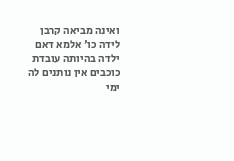ואינה מביאה קרבן לידה כו' אלמא דאם ילדה בהיותה עובדת כוכבים אין נותנים לה ימי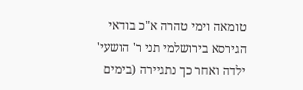טומאה וימי טהרה א"כ בודאי הגירסא בירושלמי תני ר' הושעי' ילדה ואחר כך נתגיירה (בימים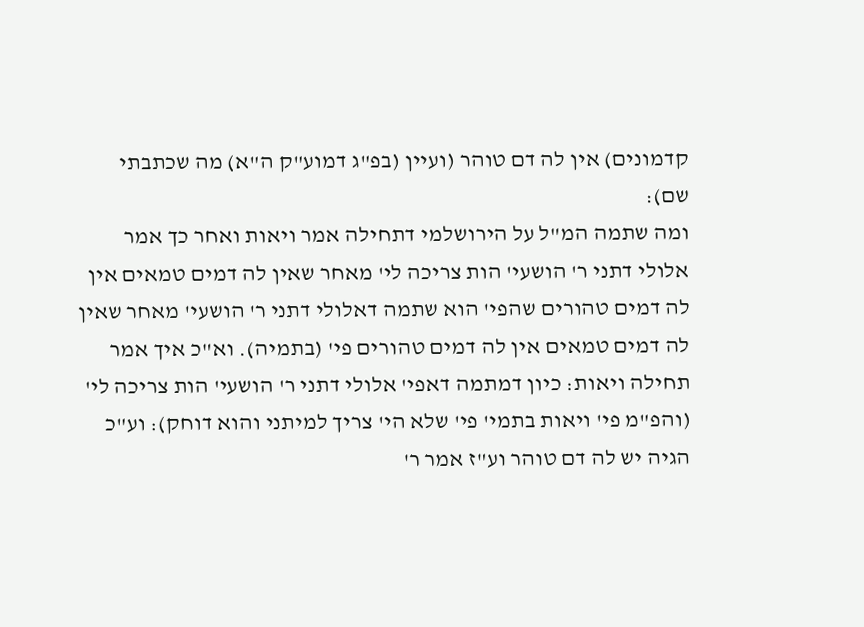קדמונים) אין לה דם טוהר (ועיין (בפ"ג דמוע"ק ה"א) מה שכתבתי שם):
ומה שתמה המ"ל על הירושלמי דתחילה אמר ויאות ואחר כך אמר אלולי דתני ר' הושעי' הות צריכה לי' מאחר שאין לה דמים טמאים אין לה דמים טהורים שהפי' הוא שתמה דאלולי דתני ר' הושעי' מאחר שאין לה דמים טמאים אין לה דמים טהורים פי' (בתמיה). וא"כ איך אמר תחילה ויאות: כיון דמתמה דאפי' אלולי דתני ר' הושעי' הות צריכה לי' (והפ"מ פי' ויאות בתמי' פי' שלא הי' צריך למיתני והוא דוחק): וע"כ הגיה יש לה דם טוהר וע"ז אמר ר'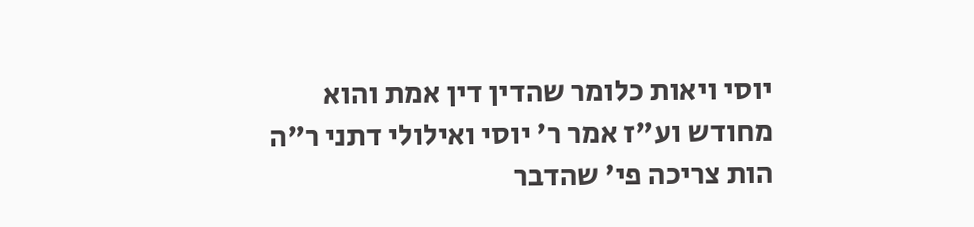יוסי ויאות כלומר שהדין דין אמת והוא מחודש וע"ז אמר ר' יוסי ואילולי דתני ר"ה הות צריכה פי' שהדבר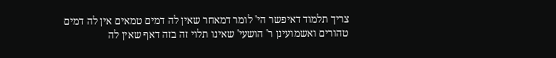צריך תלמוד דאיפשר הי' לומר דמאחר שאין לה דמים טמאים אין לה דמים טהורים ואשמועינן ר' הושעי' שאינו תלוי זה בזה דאף שאין לה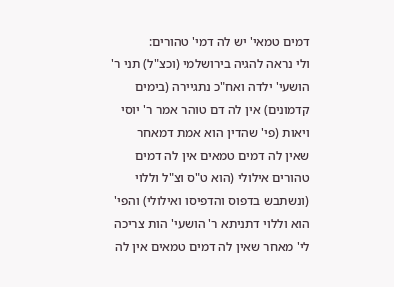דמים טמאי' יש לה דמי' טהורים:
ולי נראה להגיה בירושלמי (וכצ"ל) תני ר' הושעי' ילדה ואח"כ נתגיירה (בימים קדמונים) אין לה דם טוהר אמר ר' יוסי ויאות (פי' שהדין הוא אמת דמאחר שאין לה דמים טמאים אין לה דמים טהורים אילולי (הוא ט"ס וצ"ל וללוי (ונשתבש בדפוס והדפיסו ואילולי) והפי' הוא וללוי דתניתא ר' הושעי' הות צריכה לי' מאחר שאין לה דמים טמאים אין לה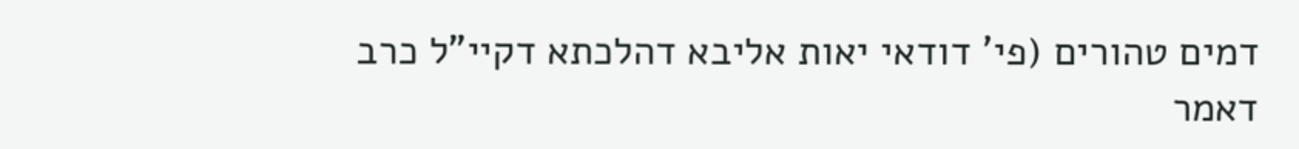דמים טהורים (פי' דודאי יאות אליבא דהלכתא דקיי"ל כרב דאמר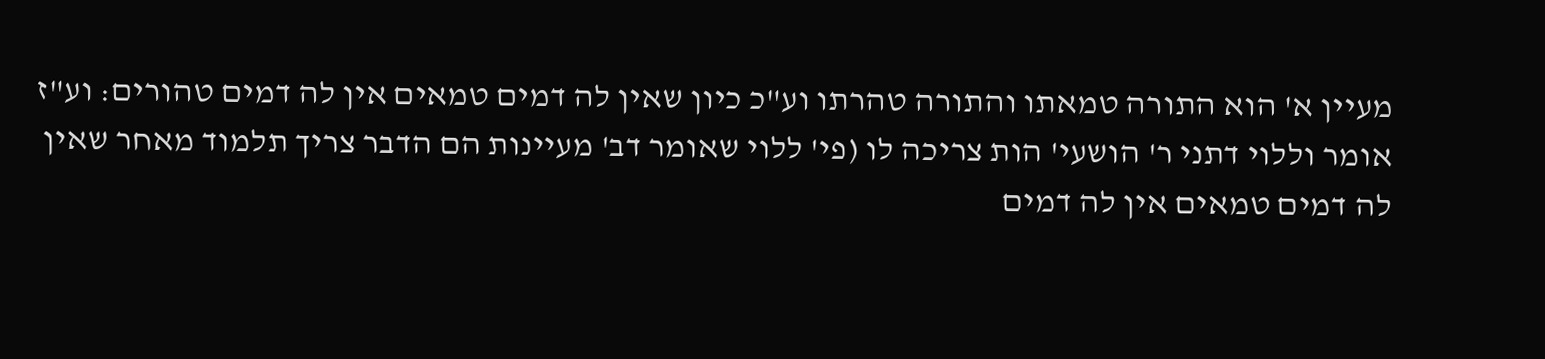מעיין א' הוא התורה טמאתו והתורה טהרתו וע"כ כיון שאין לה דמים טמאים אין לה דמים טהורים: וע"ז אומר וללוי דתני ר' הושעי' הות צריכה לו (פי' ללוי שאומר דב' מעיינות הם הדבר צריך תלמוד מאחר שאין לה דמים טמאים אין לה דמים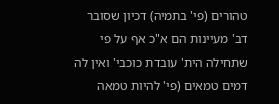טהורים (פי' בתמיה) דכיון שסובר דב' מעיינות הם א"כ אף על פי שתחילה הית' עובדת כוכבי' ואין לה דמים טמאים (פי' להיות טמאה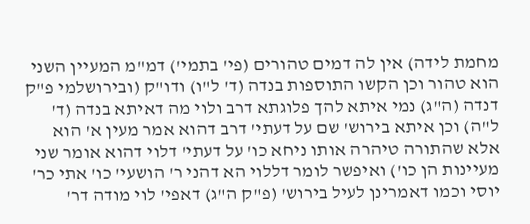מחמת לידה) אין לה דמים טהורים (פי' בתמי') דמ"מ המעיין השני הוא טהור וכן הקשו התוספות בנדה (ד' ל"ו) ודו"ק (ובירושלמי פ"ק דנדה (ה"ג) נמי איתא להך פלוגתא דרב ולוי מה דאיתא בנדה (ד' ל"ה) וכן איתא בירוש' שם על דעתי' דרב דהוא אמר מעין א' הוא אלא שהתורה טיהרה אותו ניחא כו' על דעתי' דלוי דהוא אומר שני מעיינות הן כו') ואיפשר לומר דללוי הא דהני ר' הושעי' כו' אתי כר' יוסי וכמו דאמרינן לעיל בירוש' (פ"ק ה"ג) דאפי' לוי מודה דר'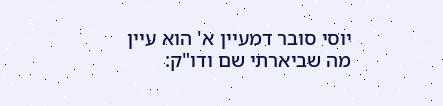יוסי סובר דמעיין א' הוא עיין מה שביארתי שם ודו"ק: